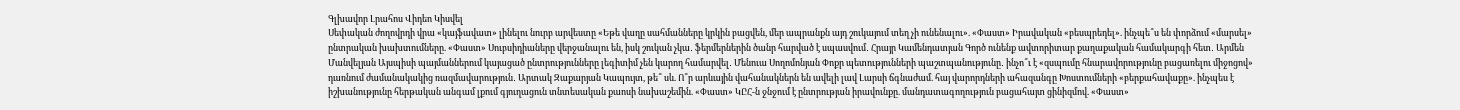Գլխավոր Լրահոս Վիդեո Կիսվել
Սեփական ժողովրդի վրա «կայֆավատ» լինելու նուրբ արվեստը «Եթե վաղը սահմանները կրկին բացվեն, մեր ապրանքն այդ շուկայում տեղ չի ունենալու». «Փաստ» Իրավական «բեսպրեդել». ինչպե՞ս են փորձում «մարսել» ընտրական խախտումները. «Փաստ» Սուբսիդիաները վերջանալու են, իսկ շուկան չկա․ ֆերմերներին ծանր հարված է սպասվում․ Հրայր Կամենդատյան Գործ ունենք ավտորիտար քաղաքական համակարգի հետ․ Արմեն Մանվելյան Այսպիսի պայմաններում կայացած ընտրությունները լեգիտիմ չեն կարող համարվել․ Մենուա Սողոմոնյան Փոքր պետությունների պաշտպանությունը․ ինչո՞ւ է «զսպումը հնարավորությունը բացառելու միջոցով» դառնում ժամանակակից ռազմավարություն․ Արտակ Զաքարյան Կապույտ, թե՞ սև. Ո՞ր արևային վահանակներն են ավելի լավ Լարսի ճգնաժամ. հայ վարորդների ահազանգը Խոստումների «բերքահավաքը». ինչպես է իշխանությունը հերթական անգամ լքում գյուղացուն տնտեսական քաոսի նախաշեմին. «Փաստ» ԿԸՀ-ն ջնջում է ընտրության իրավունքը. մանդատագողություն բացահայտ ցինիզմով. «Փաստ»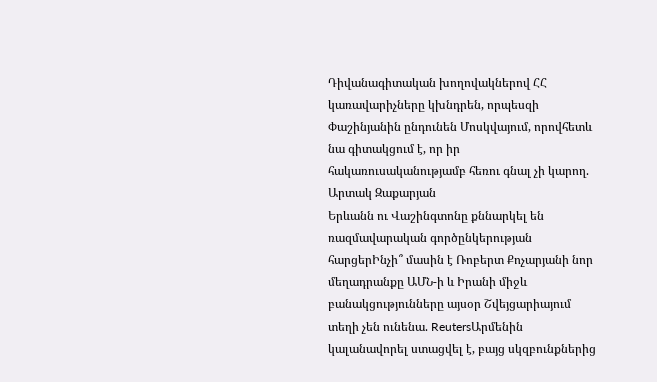Դիվանագիտական խողովակներով ՀՀ կառավարիչները կխնդրեն, որպեսզի Փաշինյանին ընդունեն Մոսկվայում, որովհետև նա գիտակցում է, որ իր հակառուսականությամբ հեռու գնալ չի կարող. Արտակ Զաքարյան
Երևանն ու Վաշինգտոնը քննարկել են ռազմավարական գործընկերության հարցերԻնչի՞ մասին է Ռոբերտ Քոչարյանի նոր մեղադրանքը ԱՄՆ-ի և Իրանի միջև բանակցությունները այսօր Շվեյցարիայում տեղի չեն ունենա. ReutersԱրմենին կալանավորել ստացվել է, բայց սկզբունքներից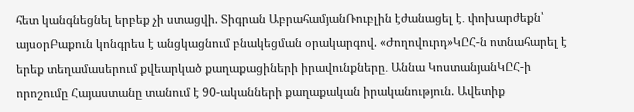հետ կանգնեցնել երբեք չի ստացվի. Տիգրան ԱբրահամյանՌուբլին էժանացել է․ փոխարժեքն՝ այսօրԲաքուն կոնգրես է անցկացնում բնակեցման օրակարգով. «Ժողովուրդ»ԿԸՀ-ն ոտնահարել է երեք տեղամասերում քվեարկած քաղաքացիների իրավունքները․ Աննա ԿոստանյանԿԸՀ-ի որոշումը Հայաստանը տանում է 90-ականների քաղաքական իրականություն. Ավետիք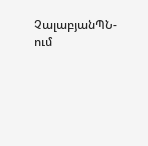ՉալաբյանՊՆ-ում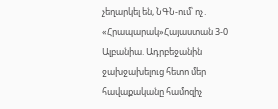չեղարկել են, ՆԳՆ-ում՝ ոչ․ «Հրապարակ»Հայաստան 3-0 Ալբանիա. Ադրբեջանին ջախջախելուց հետո մեր հավաքականը համոզիչ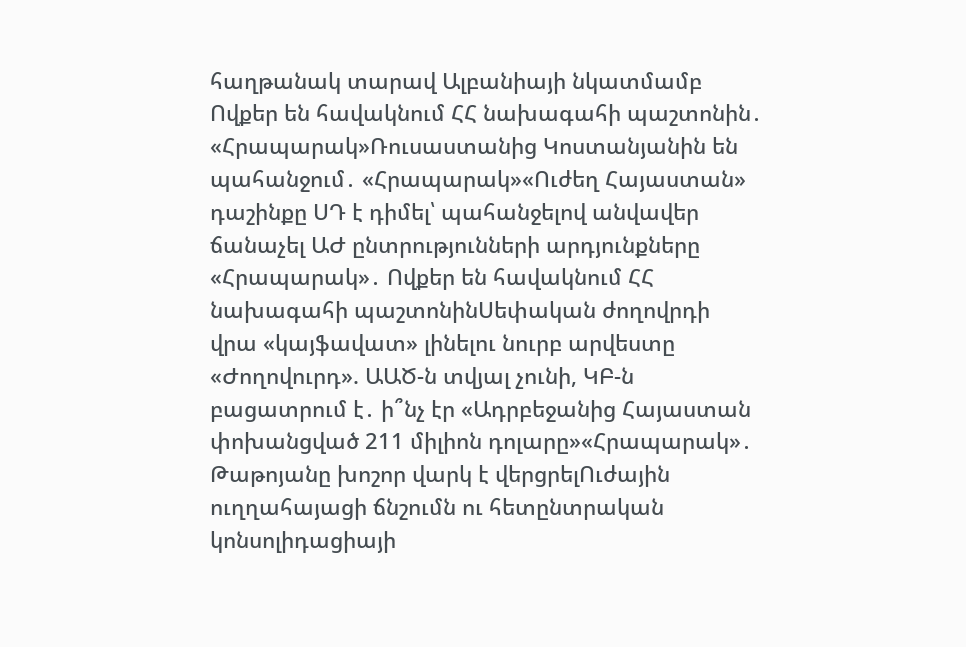հաղթանակ տարավ Ալբանիայի նկատմամբ Ովքեր են հավակնում ՀՀ նախագահի պաշտոնին․ «Հրապարակ»Ռուսաստանից Կոստանյանին են պահանջում․ «Հրապարակ»«Ուժեղ Հայաստան» դաշինքը ՍԴ է դիմել՝ պահանջելով անվավեր ճանաչել ԱԺ ընտրությունների արդյունքները «Հրապարակ»․ Ովքեր են հավակնում ՀՀ նախագահի պաշտոնինՍեփական ժողովրդի վրա «կայֆավատ» լինելու նուրբ արվեստը «Ժողովուրդ». ԱԱԾ-ն տվյալ չունի, ԿԲ-ն բացատրում է․ ի՞նչ էր «Ադրբեջանից Հայաստան փոխանցված 211 միլիոն դոլարը»«Հրապարակ»․ Թաթոյանը խոշոր վարկ է վերցրելՈւժային ուղղահայացի ճնշումն ու հետընտրական կոնսոլիդացիայի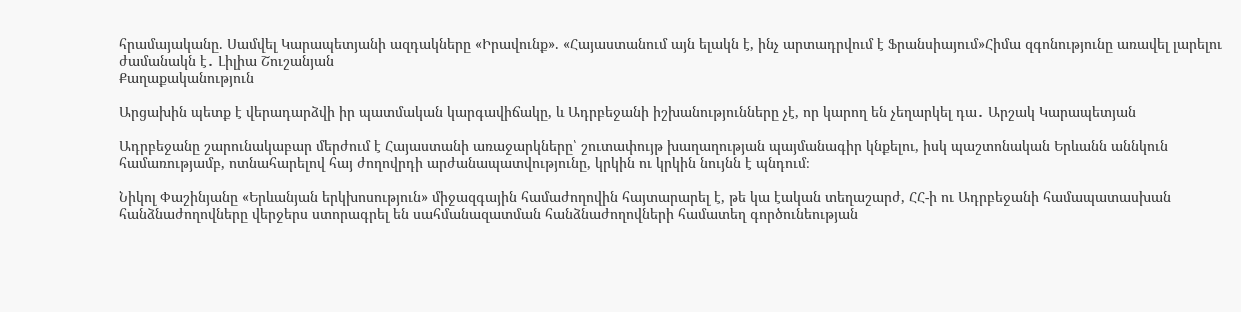հրամայականը. Սամվել Կարապետյանի ազդակները «Իրավունք». «Հայաստանում այն ելակն է, ինչ արտադրվում է Ֆրանսիայում»Հիմա զգոնությունը առավել լարելու ժամանակն է․ Լիլիա Շուշանյան
Քաղաքականություն

Արցախին պետք է վերադարձվի իր պատմական կարգավիճակը, և Ադրբեջանի իշխանությունները չէ, որ կարող են չեղարկել դա․ Արշակ Կարապետյան

Ադրբեջանը շարունակաբար մերժում է Հայաստանի առաջարկները՝ շուտափույթ խաղաղության պայմանագիր կնքելու, իսկ պաշտոնական Երևանն աննկուն համառությամբ, ոտնահարելով հայ ժողովրդի արժանապատվությունը, կրկին ու կրկին նույնն է պնդում։

Նիկոլ Փաշինյանը «Երևանյան երկխոսություն» միջազգային համաժողովին հայտարարել է, թե կա էական տեղաշարժ, ՀՀ-ի ու Ադրբեջանի համապատասխան հանձնաժողովները վերջերս ստորագրել են սահմանազատման հանձնաժողովների համատեղ գործունեության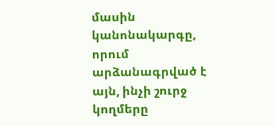մասին կանոնակարգը, որում արձանագրված է այն, ինչի շուրջ կողմերը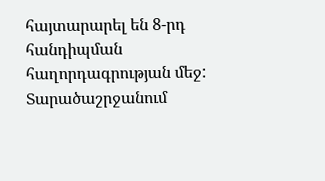հայտարարել են 8-րդ հանդիպման հաղորդագրության մեջ: Տարածաշրջանում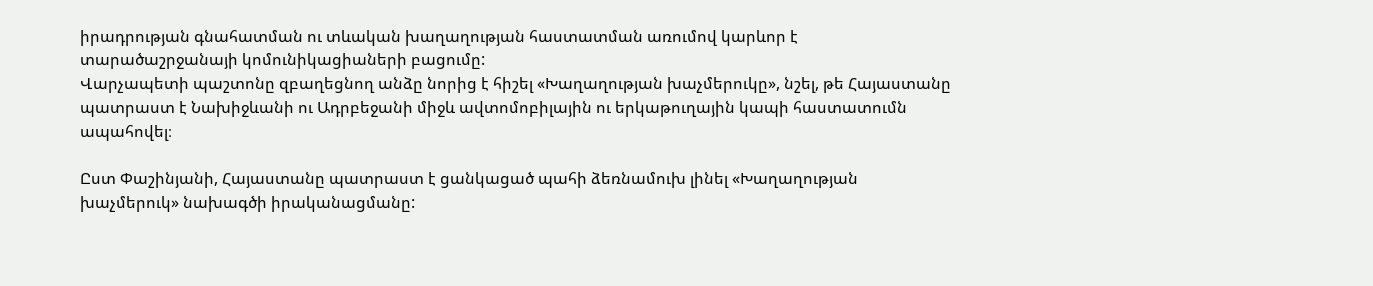իրադրության գնահատման ու տևական խաղաղության հաստատման առումով կարևոր է տարածաշրջանայի կոմունիկացիաների բացումը:
Վարչապետի պաշտոնը զբաղեցնող անձը նորից է հիշել «Խաղաղության խաչմերուկը», նշել, թե Հայաստանը պատրաստ է Նախիջևանի ու Ադրբեջանի միջև ավտոմոբիլային ու երկաթուղային կապի հաստատումն ապահովել։

Ըստ Փաշինյանի, Հայաստանը պատրաստ է ցանկացած պահի ձեռնամուխ լինել «Խաղաղության խաչմերուկ» նախագծի իրականացմանը: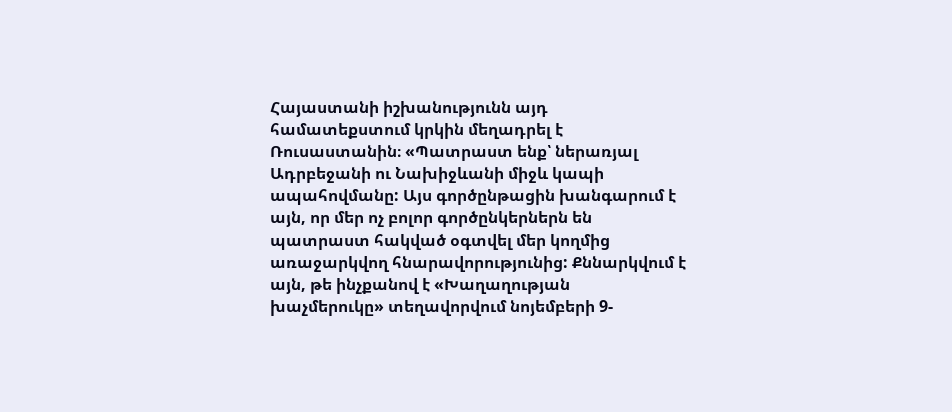Հայաստանի իշխանությունն այդ համատեքստում կրկին մեղադրել է Ռուսաստանին։ «Պատրաստ ենք՝ ներառյալ Ադրբեջանի ու Նախիջևանի միջև կապի ապահովմանը: Այս գործընթացին խանգարում է այն, որ մեր ոչ բոլոր գործընկերներն են պատրաստ հակված օգտվել մեր կողմից առաջարկվող հնարավորությունից: Քննարկվում է այն, թե ինչքանով է «Խաղաղության խաչմերուկը» տեղավորվում նոյեմբերի 9-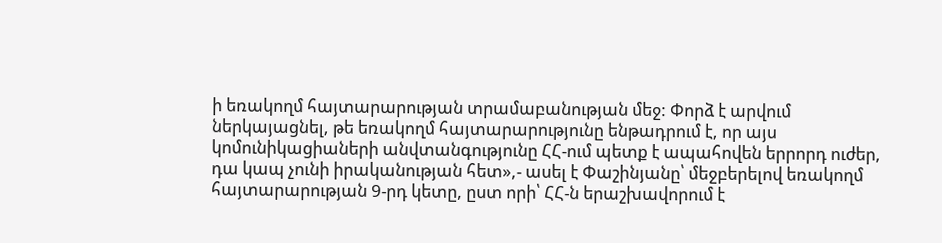ի եռակողմ հայտարարության տրամաբանության մեջ: Փորձ է արվում ներկայացնել, թե եռակողմ հայտարարությունը ենթադրում է, որ այս կոմունիկացիաների անվտանգությունը ՀՀ-ում պետք է ապահովեն երրորդ ուժեր, դա կապ չունի իրականության հետ»,- ասել է Փաշինյանը՝ մեջբերելով եռակողմ հայտարարության 9-րդ կետը, ըստ որի՝ ՀՀ-ն երաշխավորում է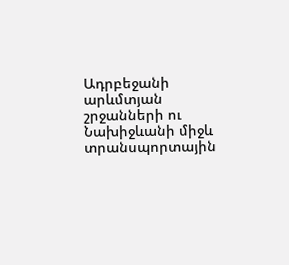Ադրբեջանի արևմտյան շրջանների ու Նախիջևանի միջև տրանսպորտային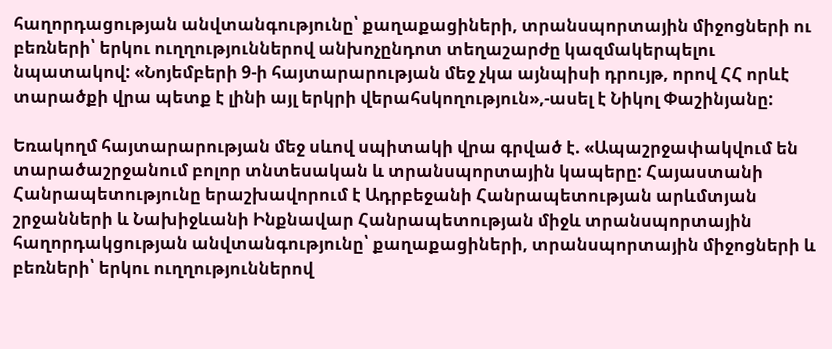հաղորդացության անվտանգությունը՝ քաղաքացիների, տրանսպորտային միջոցների ու բեռների՝ երկու ուղղություններով անխոչընդոտ տեղաշարժը կազմակերպելու նպատակով: «Նոյեմբերի 9-ի հայտարարության մեջ չկա այնպիսի դրույթ, որով ՀՀ որևէ տարածքի վրա պետք է լինի այլ երկրի վերահսկողություն»,-ասել է Նիկոլ Փաշինյանը:

Եռակողմ հայտարարության մեջ սևով սպիտակի վրա գրված է. «Ապաշրջափակվում են տարածաշրջանում բոլոր տնտեսական և տրանսպորտային կապերը: Հայաստանի Հանրապետությունը երաշխավորում է Ադրբեջանի Հանրապետության արևմտյան շրջանների և Նախիջևանի Ինքնավար Հանրապետության միջև տրանսպորտային հաղորդակցության անվտանգությունը՝ քաղաքացիների, տրանսպորտային միջոցների և բեռների՝ երկու ուղղություններով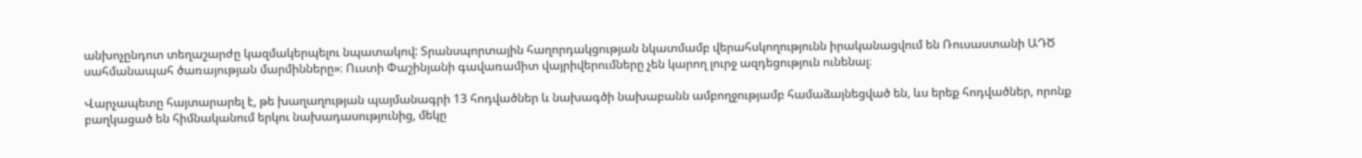անխոչընդոտ տեղաշարժը կազմակերպելու նպատակով: Տրանսպորտային հաղորդակցության նկատմամբ վերահսկողությունն իրականացվում են Ռուսաստանի ԱԴԾ սահմանապահ ծառայության մարմինները»։ Ուստի Փաշինյանի գավառամիտ վայրիվերումները չեն կարող լուրջ ազդեցություն ունենալ։

Վարչապետը հայտարարել է, թե խաղաղության պայմանագրի 13 հոդվածներ և նախագծի նախաբանն ամբողջությամբ համաձայնեցված են, ևս երեք հոդվածներ, որոնք բաղկացած են հիմնականում երկու նախադասությունից, մեկը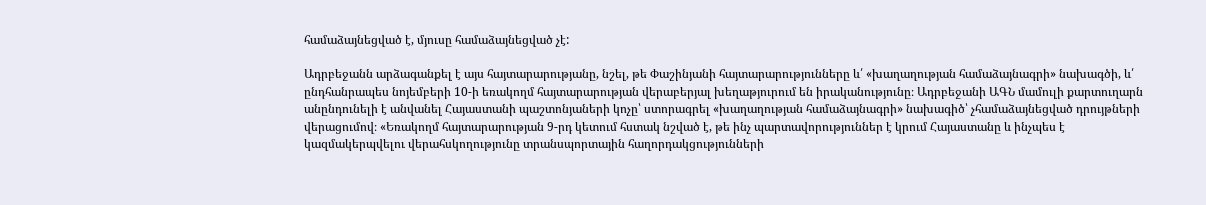համաձայնեցված է, մյուսը համաձայնեցված չէ:

Ադրբեջանն արձագանքել է այս հայտարարությանը, նշել, թե Փաշինյանի հայտարարությունները և՛ «խաղաղության համաձայնագրի» նախագծի, և՛ ընդհանրապես նոյեմբերի 10-ի եռակողմ հայտարարության վերաբերյալ խեղաթյուրում են իրականությունը։ Ադրբեջանի ԱԳՆ մամուլի քարտուղարն անընդունելի է անվանել Հայաստանի պաշտոնյաների կոչը՝ ստորագրել «խաղաղության համաձայնագրի» նախագիծ՝ չհամաձայնեցված դրույթների վերացումով։ «Եռակողմ հայտարարության 9-րդ կետում հստակ նշված է, թե ինչ պարտավորություններ է կրում Հայաստանը և ինչպես է կազմակերպվելու վերահսկողությունը տրանսպորտային հաղորդակցությունների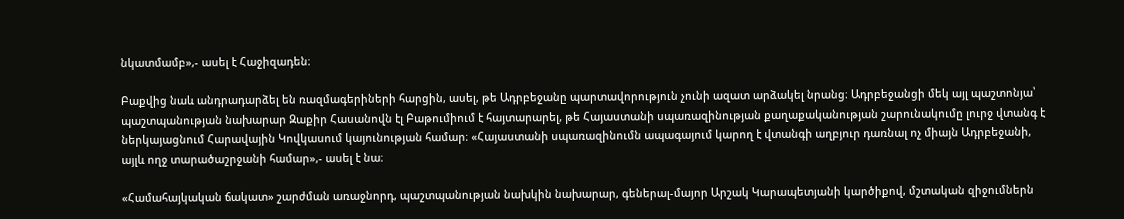նկատմամբ»,- ասել է Հաջիզադեն։

Բաքվից նաև անդրադարձել են ռազմագերիների հարցին, ասել, թե Ադրբեջանը պարտավորություն չունի ազատ արձակել նրանց։ Ադրբեջանցի մեկ այլ պաշտոնյա՝ պաշտպանության նախարար Զաքիր Հասանովն էլ Բաթումիում է հայտարարել, թե Հայաստանի սպառազինության քաղաքականության շարունակումը լուրջ վտանգ է ներկայացնում Հարավային Կովկասում կայունության համար։ «Հայաստանի սպառազինումն ապագայում կարող է վտանգի աղբյուր դառնալ ոչ միայն Ադրբեջանի, այլև ողջ տարածաշրջանի համար»,- ասել է նա։

«Համահայկական ճակատ» շարժման առաջնորդ, պաշտպանության նախկին նախարար, գեներալ-մայոր Արշակ Կարապետյանի կարծիքով, մշտական զիջումներն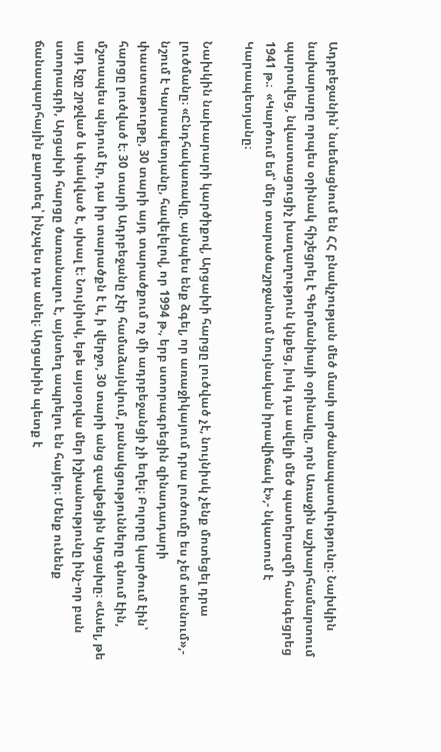Ադրբեջանին՝ նսեմացնում են ՀՀ բնակչության մեծ մասի արժանապատվությունը։ Նախկին նախարարը որպես օրինակ հիշեցրել է Գերմանիայի օրինակը, որն Առաջին աշխարհամարտում պարտվեց, նվաստացուցիչ խաղաղություն կնքեց, իսկ դա ավելի մեծ պատերազմի հանգեցրեց 1941 թ.։  «Կարծում եմ՝ մեր տարածաշրջանում նույնական իրավիճակ է»,- նկատում է Կարապետյանը։

Նախկին նախարարի կարծիքով, Արցախի հարցը լուծված չէ, նույնիսկ չենք մոտեցել դրա լուծմանը։ «Ընդհակառակը, այնպես ենք ձգել, որ առաջիկայում դրա լուծումը ես չեմ տեսնում»,- նշում է Կարապետյանը, հավելելով, որ 1994 թ., երբ ստորագրեցին զինադադարի փաստաթուղթը, 30 տարի այդ տարածքում ոչ մի ադրբեջանցի չի եղել։ Բոլորը կարծում էին՝ հարցը լուծված է։ 30 տարի Ադրբեջանը չէր համաձայնվում, բանակցությունները գնում էին, մշտապես պնդում էր, դա իր տարածքն է և, ի վերջո, 30 տարի անց զավթեցին Արցախը։ «Ասել, թե այդ էջը շրջված և փակված է, սխալ է։ Նույնիսկ, եթե այսօրվա մեր իշխանությունը ինչ-որ բան ստորագրի, Արցախի հարցը ծառանալու է, այնտեղ ապրելու են հայեր։ Մենք ունենք ճանապարհային քարտեզ՝ ինչպես դա անել։ Արցախին պետք է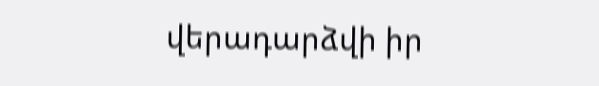վերադարձվի իր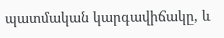պատմական կարգավիճակը, և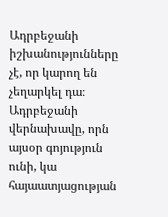Ադրբեջանի իշխանությունները չէ, որ կարող են չեղարկել դա։ Ադրբեջանի վերնախավը, որն այսօր գոյություն ունի, կա հայաատյացության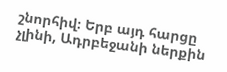շնորհիվ։ Երբ այդ հարցը չլինի, Ադրբեջանի ներքին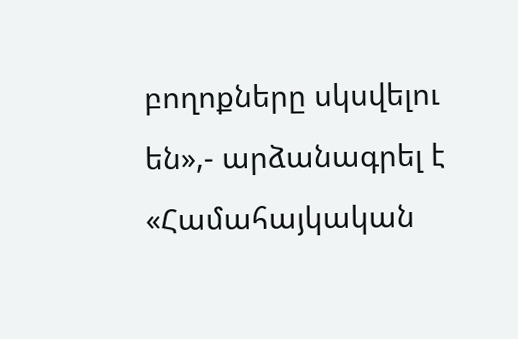բողոքները սկսվելու են»,- արձանագրել է «Համահայկական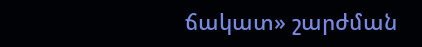ճակատ» շարժման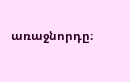առաջնորդը։